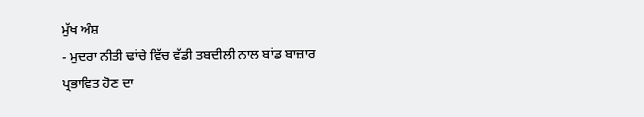ਮੁੱਖ ਅੰਸ਼
- ਮੁਦਰਾ ਨੀਤੀ ਢਾਂਚੇ ਵਿੱਚ ਵੱਡੀ ਤਬਦੀਲੀ ਨਾਲ ਬਾਂਡ ਬਾਜ਼ਾਰ ਪ੍ਰਭਾਵਿਤ ਹੋਣ ਦਾ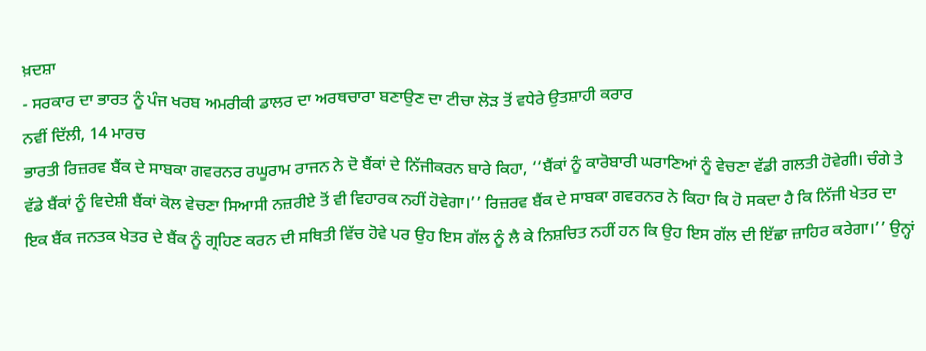ਖ਼ਦਸ਼ਾ
- ਸਰਕਾਰ ਦਾ ਭਾਰਤ ਨੂੰ ਪੰਜ ਖਰਬ ਅਮਰੀਕੀ ਡਾਲਰ ਦਾ ਅਰਥਚਾਰਾ ਬਣਾਉਣ ਦਾ ਟੀਚਾ ਲੋੜ ਤੋਂ ਵਧੇਰੇ ਉਤਸ਼ਾਹੀ ਕਰਾਰ
ਨਵੀਂ ਦਿੱਲੀ, 14 ਮਾਰਚ
ਭਾਰਤੀ ਰਿਜ਼ਰਵ ਬੈਂਕ ਦੇ ਸਾਬਕਾ ਗਵਰਨਰ ਰਘੂਰਾਮ ਰਾਜਨ ਨੇ ਦੋ ਬੈਂਕਾਂ ਦੇ ਨਿੱਜੀਕਰਨ ਬਾਰੇ ਕਿਹਾ, ‘‘ਬੈਂਕਾਂ ਨੂੰ ਕਾਰੋਬਾਰੀ ਘਰਾਣਿਆਂ ਨੂੰ ਵੇਚਣਾ ਵੱਡੀ ਗਲਤੀ ਹੋਵੇਗੀ। ਚੰਗੇ ਤੇ ਵੱਡੇ ਬੈਂਕਾਂ ਨੂੰ ਵਿਦੇਸ਼ੀ ਬੈਂਕਾਂ ਕੋਲ ਵੇਚਣਾ ਸਿਆਸੀ ਨਜ਼ਰੀਏ ਤੋਂ ਵੀ ਵਿਹਾਰਕ ਨਹੀਂ ਹੋਵੇਗਾ।’’ ਰਿਜ਼ਰਵ ਬੈਂਕ ਦੇ ਸਾਬਕਾ ਗਵਰਨਰ ਨੇ ਕਿਹਾ ਕਿ ਹੋ ਸਕਦਾ ਹੈ ਕਿ ਨਿੱਜੀ ਖੇਤਰ ਦਾ ਇਕ ਬੈਂਕ ਜਨਤਕ ਖੇਤਰ ਦੇ ਬੈਂਕ ਨੂੰ ਗ੍ਰਹਿਣ ਕਰਨ ਦੀ ਸਥਿਤੀ ਵਿੱਚ ਹੋਵੇ ਪਰ ਉਹ ਇਸ ਗੱਲ ਨੂੰ ਲੈ ਕੇ ਨਿਸ਼ਚਿਤ ਨਹੀਂ ਹਨ ਕਿ ਉਹ ਇਸ ਗੱਲ ਦੀ ਇੱਛਾ ਜ਼ਾਹਿਰ ਕਰੇਗਾ।’’ ਉਨ੍ਹਾਂ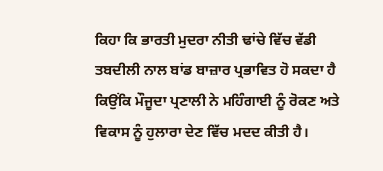ਕਿਹਾ ਕਿ ਭਾਰਤੀ ਮੁਦਰਾ ਨੀਤੀ ਢਾਂਚੇ ਵਿੱਚ ਵੱਡੀ ਤਬਦੀਲੀ ਨਾਲ ਬਾਂਡ ਬਾਜ਼ਾਰ ਪ੍ਰਭਾਵਿਤ ਹੋ ਸਕਦਾ ਹੈ ਕਿਉਂਕਿ ਮੌਜੂਦਾ ਪ੍ਰਣਾਲੀ ਨੇ ਮਹਿੰਗਾਈ ਨੂੰ ਰੋਕਣ ਅਤੇ ਵਿਕਾਸ ਨੂੰ ਹੁਲਾਰਾ ਦੇਣ ਵਿੱਚ ਮਦਦ ਕੀਤੀ ਹੈ।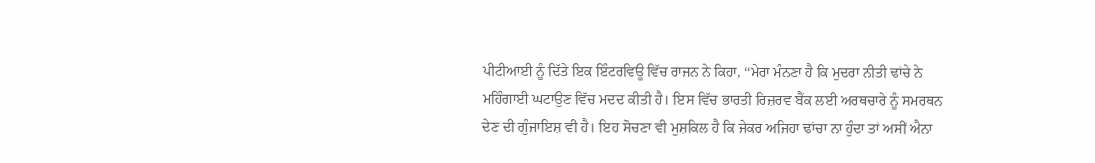ਪੀਟੀਆਈ ਨੂੰ ਦਿੱਤੇ ਇਕ ਇੰਟਰਵਿਊ ਵਿੱਚ ਰਾਜਨ ਨੇ ਕਿਹਾ, ‘‘ਮੇਰਾ ਮੰਨਣਾ ਹੈ ਕਿ ਮੁਦਰਾ ਨੀਤੀ ਢਾਂਚੇ ਨੇ ਮਹਿੰਗਾਈ ਘਟਾਉਣ ਵਿੱਚ ਮਦਦ ਕੀਤੀ ਹੈ। ਇਸ ਵਿੱਚ ਭਾਰਤੀ ਰਿਜ਼ਰਵ ਬੈਂਕ ਲਈ ਅਰਥਚਾਰੇ ਨੂੰ ਸਮਰਥਨ ਦੇਣ ਦੀ ਗੁੰਜਾਇਸ਼ ਵੀ ਹੈ। ਇਹ ਸੋਚਣਾ ਵੀ ਮੁਸ਼ਕਿਲ ਹੈ ਕਿ ਜੇਕਰ ਅਜਿਹਾ ਢਾਂਚਾ ਨਾ ਹੁੰਦਾ ਤਾਂ ਅਸੀਂ ਐਨਾ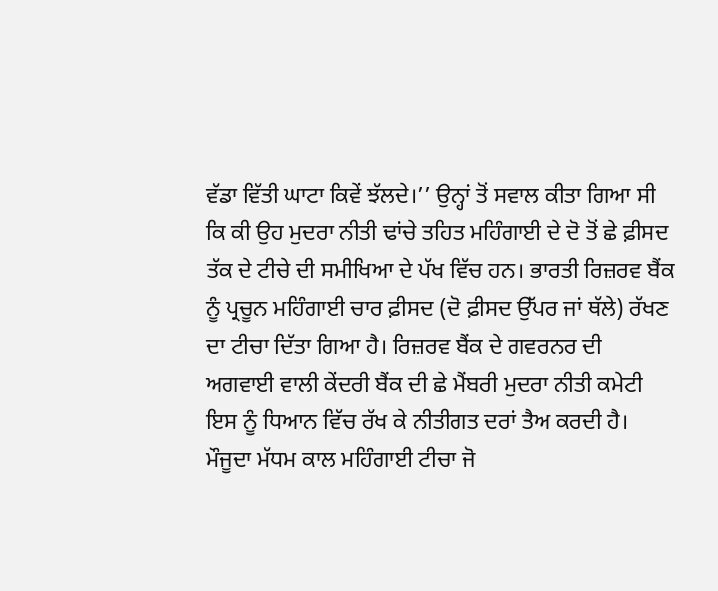ਵੱਡਾ ਵਿੱਤੀ ਘਾਟਾ ਕਿਵੇਂ ਝੱਲਦੇ।’’ ਉਨ੍ਹਾਂ ਤੋਂ ਸਵਾਲ ਕੀਤਾ ਗਿਆ ਸੀ ਕਿ ਕੀ ਉਹ ਮੁਦਰਾ ਨੀਤੀ ਢਾਂਚੇ ਤਹਿਤ ਮਹਿੰਗਾਈ ਦੇ ਦੋ ਤੋਂ ਛੇ ਫ਼ੀਸਦ ਤੱਕ ਦੇ ਟੀਚੇ ਦੀ ਸਮੀਖਿਆ ਦੇ ਪੱਖ ਵਿੱਚ ਹਨ। ਭਾਰਤੀ ਰਿਜ਼ਰਵ ਬੈਂਕ ਨੂੰ ਪ੍ਰਚੂਨ ਮਹਿੰਗਾਈ ਚਾਰ ਫ਼ੀਸਦ (ਦੋ ਫ਼ੀਸਦ ਉੱਪਰ ਜਾਂ ਥੱਲੇ) ਰੱਖਣ ਦਾ ਟੀਚਾ ਦਿੱਤਾ ਗਿਆ ਹੈ। ਰਿਜ਼ਰਵ ਬੈਂਕ ਦੇ ਗਵਰਨਰ ਦੀ ਅਗਵਾਈ ਵਾਲੀ ਕੇਂਦਰੀ ਬੈਂਕ ਦੀ ਛੇ ਮੈਂਬਰੀ ਮੁਦਰਾ ਨੀਤੀ ਕਮੇਟੀ ਇਸ ਨੂੰ ਧਿਆਨ ਵਿੱਚ ਰੱਖ ਕੇ ਨੀਤੀਗਤ ਦਰਾਂ ਤੈਅ ਕਰਦੀ ਹੈ। ਮੌਜੂਦਾ ਮੱਧਮ ਕਾਲ ਮਹਿੰਗਾਈ ਟੀਚਾ ਜੋ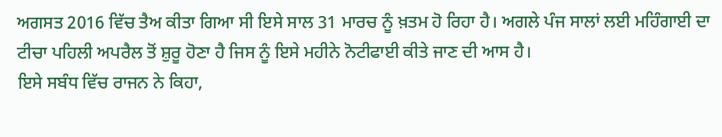ਅਗਸਤ 2016 ਵਿੱਚ ਤੈਅ ਕੀਤਾ ਗਿਆ ਸੀ ਇਸੇ ਸਾਲ 31 ਮਾਰਚ ਨੂੰ ਖ਼ਤਮ ਹੋ ਰਿਹਾ ਹੈ। ਅਗਲੇ ਪੰਜ ਸਾਲਾਂ ਲਈ ਮਹਿੰਗਾਈ ਦਾ ਟੀਚਾ ਪਹਿਲੀ ਅਪਰੈਲ ਤੋਂ ਸ਼ੁਰੂ ਹੋਣਾ ਹੈ ਜਿਸ ਨੂੰ ਇਸੇ ਮਹੀਨੇ ਨੋਟੀਫਾਈ ਕੀਤੇ ਜਾਣ ਦੀ ਆਸ ਹੈ।
ਇਸੇ ਸਬੰਧ ਵਿੱਚ ਰਾਜਨ ਨੇ ਕਿਹਾ,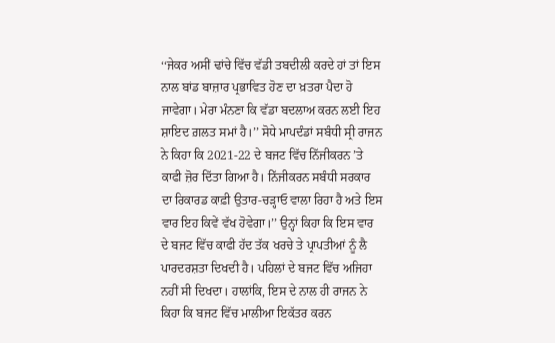‘‘ਜੇਕਰ ਅਸੀਂ ਢਾਂਚੇ ਵਿੱਚ ਵੱਡੀ ਤਬਦੀਲੀ ਕਰਦੇ ਹਾਂ ਤਾਂ ਇਸ ਨਾਲ ਬਾਂਡ ਬਾਜ਼ਾਰ ਪ੍ਰਭਾਵਿਤ ਹੋਣ ਦਾ ਖ਼ਤਰਾ ਪੈਦਾ ਹੋ ਜਾਵੇਗਾ। ਮੇਰਾ ਮੰਨਣਾ ਕਿ ਵੱਡਾ ਬਦਲਾਅ ਕਰਨ ਲਈ ਇਹ ਸ਼ਾਇਦ ਗ਼ਲਤ ਸਮਾਂ ਹੈ।’’ ਸੋਧੇ ਮਾਪਦੰਡਾਂ ਸਬੰਧੀ ਸ੍ਰੀ ਰਾਜਨ ਨੇ ਕਿਹਾ ਕਿ 2021-22 ਦੇ ਬਜਟ ਵਿੱਚ ਨਿੱਜੀਕਰਨ ’ਤੇ ਕਾਫੀ ਜ਼ੋਰ ਦਿੱਤਾ ਗਿਆ ਹੈ। ਨਿੱਜੀਕਰਨ ਸਬੰਧੀ ਸਰਕਾਰ ਦਾ ਰਿਕਾਰਡ ਕਾਫ਼ੀ ਉਤਾਰ-ਚੜ੍ਹਾਓ ਵਾਲਾ ਰਿਹਾ ਹੈ ਅਤੇ ਇਸ ਵਾਰ ਇਹ ਕਿਵੇਂ ਵੱਖ ਹੋਵੇਗਾ।’’ ਉਨ੍ਹਾਂ ਕਿਹਾ ਕਿ ਇਸ ਵਾਰ ਦੇ ਬਜਟ ਵਿੱਚ ਕਾਫੀ ਹੱਦ ਤੱਕ ਖਰਚੇ ਤੇ ਪ੍ਰਾਪਤੀਆਂ ਨੂੰ ਲੈ ਪਾਰਦਰਸ਼ਤਾ ਦਿਖਦੀ ਹੈ। ਪਹਿਲਾਂ ਦੇ ਬਜਟ ਵਿੱਚ ਅਜਿਹਾ ਨਹੀਂ ਸੀ ਦਿਖਦਾ। ਹਾਲਾਂਕਿ, ਇਸ ਦੇ ਨਾਲ ਹੀ ਰਾਜਨ ਨੇ ਕਿਹਾ ਕਿ ਬਜਟ ਵਿੱਚ ਮਾਲੀਆ ਇਕੱਤਰ ਕਰਨ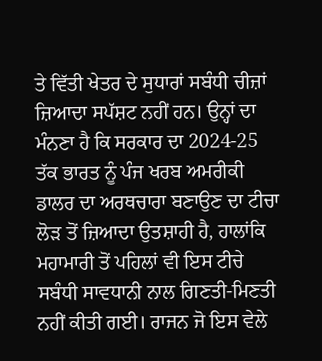ਤੇ ਵਿੱਤੀ ਖੇਤਰ ਦੇ ਸੁਧਾਰਾਂ ਸਬੰਧੀ ਚੀਜ਼ਾਂ ਜ਼ਿਆਦਾ ਸਪੱਸ਼ਟ ਨਹੀਂ ਹਨ। ਉਨ੍ਹਾਂ ਦਾ ਮੰਨਣਾ ਹੈ ਕਿ ਸਰਕਾਰ ਦਾ 2024-25 ਤੱਕ ਭਾਰਤ ਨੂੰ ਪੰਜ ਖਰਬ ਅਮਰੀਕੀ ਡਾਲਰ ਦਾ ਅਰਥਚਾਰਾ ਬਣਾਉਣ ਦਾ ਟੀਚਾ ਲੋੜ ਤੋਂ ਜ਼ਿਆਦਾ ਉਤਸ਼ਾਹੀ ਹੈ, ਹਾਲਾਂਕਿ ਮਹਾਮਾਰੀ ਤੋਂ ਪਹਿਲਾਂ ਵੀ ਇਸ ਟੀਚੇ ਸਬੰਧੀ ਸਾਵਧਾਨੀ ਨਾਲ ਗਿਣਤੀ-ਮਿਣਤੀ ਨਹੀਂ ਕੀਤੀ ਗਈ। ਰਾਜਨ ਜੋ ਇਸ ਵੇਲੇ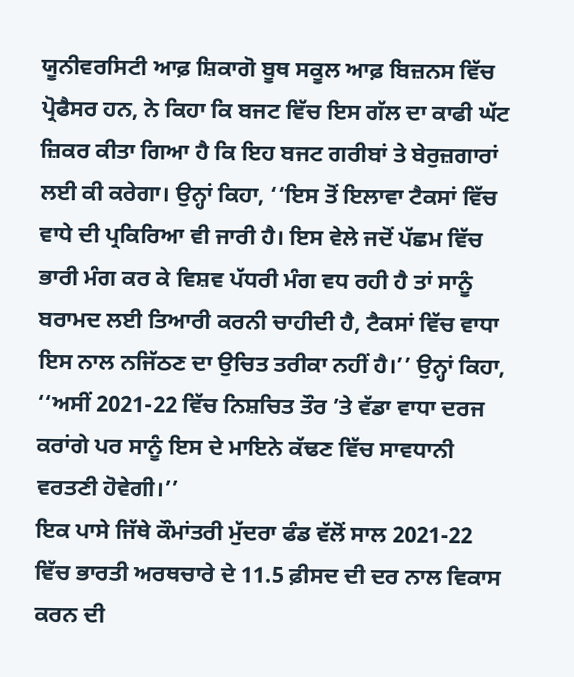ਯੂਨੀਵਰਸਿਟੀ ਆਫ਼ ਸ਼ਿਕਾਗੋ ਬੂਥ ਸਕੂਲ ਆਫ਼ ਬਿਜ਼ਨਸ ਵਿੱਚ ਪ੍ਰੋਫੈਸਰ ਹਨ, ਨੇ ਕਿਹਾ ਕਿ ਬਜਟ ਵਿੱਚ ਇਸ ਗੱਲ ਦਾ ਕਾਫੀ ਘੱਟ ਜ਼ਿਕਰ ਕੀਤਾ ਗਿਆ ਹੈ ਕਿ ਇਹ ਬਜਟ ਗਰੀਬਾਂ ਤੇ ਬੇਰੁਜ਼ਗਾਰਾਂ ਲਈ ਕੀ ਕਰੇਗਾ। ਉਨ੍ਹਾਂ ਕਿਹਾ, ‘‘ਇਸ ਤੋਂ ਇਲਾਵਾ ਟੈਕਸਾਂ ਵਿੱਚ ਵਾਧੇ ਦੀ ਪ੍ਰਕਿਰਿਆ ਵੀ ਜਾਰੀ ਹੈ। ਇਸ ਵੇਲੇ ਜਦੋਂ ਪੱਛਮ ਵਿੱਚ ਭਾਰੀ ਮੰਗ ਕਰ ਕੇ ਵਿਸ਼ਵ ਪੱਧਰੀ ਮੰਗ ਵਧ ਰਹੀ ਹੈ ਤਾਂ ਸਾਨੂੰ ਬਰਾਮਦ ਲਈ ਤਿਆਰੀ ਕਰਨੀ ਚਾਹੀਦੀ ਹੈ, ਟੈਕਸਾਂ ਵਿੱਚ ਵਾਧਾ ਇਸ ਨਾਲ ਨਜਿੱਠਣ ਦਾ ਉਚਿਤ ਤਰੀਕਾ ਨਹੀਂ ਹੈ।’’ ਉਨ੍ਹਾਂ ਕਿਹਾ, ‘‘ਅਸੀਂ 2021-22 ਵਿੱਚ ਨਿਸ਼ਚਿਤ ਤੌਰ ’ਤੇ ਵੱਡਾ ਵਾਧਾ ਦਰਜ ਕਰਾਂਗੇ ਪਰ ਸਾਨੂੰ ਇਸ ਦੇ ਮਾਇਨੇ ਕੱਢਣ ਵਿੱਚ ਸਾਵਧਾਨੀ ਵਰਤਣੀ ਹੋਵੇਗੀ।’’
ਇਕ ਪਾਸੇ ਜਿੱਥੇ ਕੌਮਾਂਤਰੀ ਮੁੱਦਰਾ ਫੰਡ ਵੱਲੋਂ ਸਾਲ 2021-22 ਵਿੱਚ ਭਾਰਤੀ ਅਰਥਚਾਰੇ ਦੇ 11.5 ਫ਼ੀਸਦ ਦੀ ਦਰ ਨਾਲ ਵਿਕਾਸ ਕਰਨ ਦੀ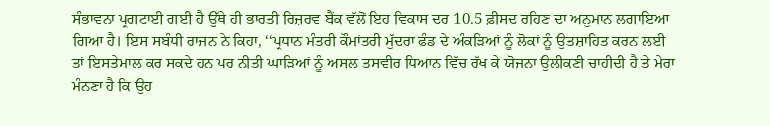ਸੰਭਾਵਨਾ ਪ੍ਰਗਟਾਈ ਗਈ ਹੈ ਉੱਥੇ ਹੀ ਭਾਰਤੀ ਰਿਜ਼ਰਵ ਬੈਂਕ ਵੱਲੋਂ ਇਹ ਵਿਕਾਸ ਦਰ 10.5 ਫ਼ੀਸਦ ਰਹਿਣ ਦਾ ਅਨੁਮਾਨ ਲਗਾਇਆ ਗਿਆ ਹੈ। ਇਸ ਸਬੰਧੀ ਰਾਜਨ ਨੇ ਕਿਹਾ, ‘‘ਪ੍ਰਧਾਨ ਮੰਤਰੀ ਕੌਮਾਂਤਰੀ ਮੁੱਦਰਾ ਫੰਡ ਦੇ ਅੰਕੜਿਆਂ ਨੂੰ ਲੋਕਾਂ ਨੂੰ ਉਤਸ਼ਾਹਿਤ ਕਰਨ ਲਈ ਤਾਂ ਇਸਤੇਮਾਲ ਕਰ ਸਕਦੇ ਹਨ ਪਰ ਨੀਤੀ ਘਾੜਿਆਂ ਨੂੰ ਅਸਲ ਤਸਵੀਰ ਧਿਆਨ ਵਿੱਚ ਰੱਖ ਕੇ ਯੋਜਨਾ ਉਲੀਕਣੀ ਚਾਹੀਦੀ ਹੈ ਤੇ ਮੇਰਾ ਮੰਨਣਾ ਹੈ ਕਿ ਉਹ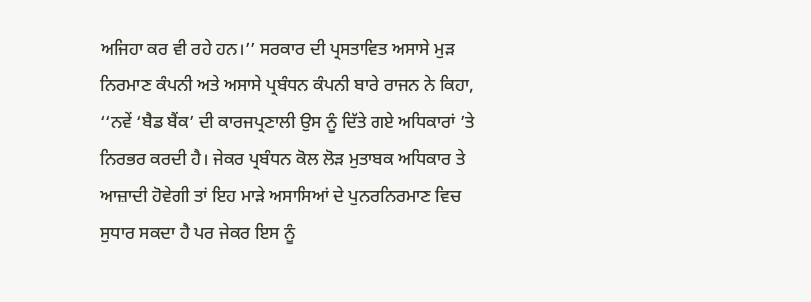ਅਜਿਹਾ ਕਰ ਵੀ ਰਹੇ ਹਨ।’’ ਸਰਕਾਰ ਦੀ ਪ੍ਰਸਤਾਵਿਤ ਅਸਾਸੇ ਮੁੜ ਨਿਰਮਾਣ ਕੰਪਨੀ ਅਤੇ ਅਸਾਸੇ ਪ੍ਰਬੰਧਨ ਕੰਪਨੀ ਬਾਰੇ ਰਾਜਨ ਨੇ ਕਿਹਾ, ‘‘ਨਵੇਂ ‘ਬੈਡ ਬੈਂਕ’ ਦੀ ਕਾਰਜਪ੍ਰਣਾਲੀ ਉਸ ਨੂੰ ਦਿੱਤੇ ਗਏ ਅਧਿਕਾਰਾਂ ’ਤੇ ਨਿਰਭਰ ਕਰਦੀ ਹੈ। ਜੇਕਰ ਪ੍ਰਬੰਧਨ ਕੋਲ ਲੋੜ ਮੁਤਾਬਕ ਅਧਿਕਾਰ ਤੇ ਆਜ਼ਾਦੀ ਹੋਵੇਗੀ ਤਾਂ ਇਹ ਮਾੜੇ ਅਸਾਸਿਆਂ ਦੇ ਪੁਨਰਨਿਰਮਾਣ ਵਿਚ ਸੁਧਾਰ ਸਕਦਾ ਹੈ ਪਰ ਜੇਕਰ ਇਸ ਨੂੰ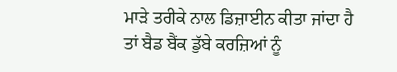ਮਾੜੇ ਤਰੀਕੇ ਨਾਲ ਡਿਜ਼ਾਈਨ ਕੀਤਾ ਜਾਂਦਾ ਹੈ ਤਾਂ ਬੈਡ ਬੈਂਕ ਡੁੱਬੇ ਕਰਜ਼ਿਆਂ ਨੂੰ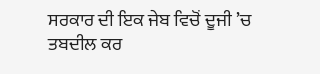ਸਰਕਾਰ ਦੀ ਇਕ ਜੇਬ ਵਿਚੋਂ ਦੂਜੀ ’ਚ ਤਬਦੀਲ ਕਰ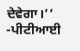ਦੇਵੇਗਾ।’’ -ਪੀਟੀਆਈ